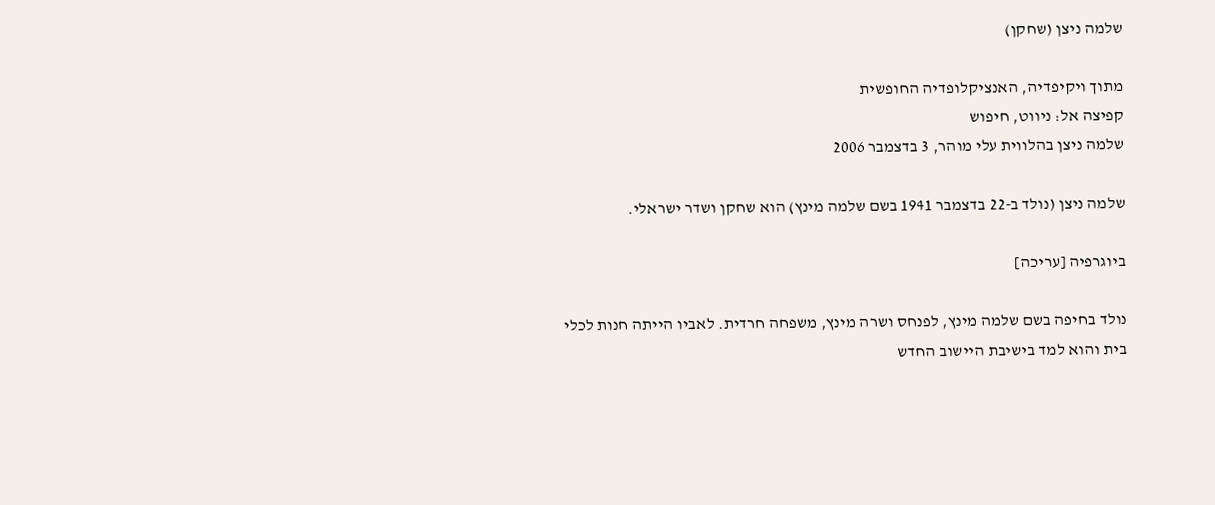שלמה ניצן (שחקן)

מתוך ויקיפדיה, האנציקלופדיה החופשית
קפיצה אל: ניווט, חיפוש
שלמה ניצן בהלווית עלי מוהר, 3 בדצמבר 2006

שלמה ניצן (נולד ב-22 בדצמבר 1941 בשם שלמה מינץ) הוא שחקן ושדר ישראלי.

ביוגרפיה [עריכה]

נולד בחיפה בשם שלמה מינץ, לפנחס ושרה מינץ, משפחה חרדית. לאביו הייתה חנות לכלי בית והוא למד בישיבת היישוב החדש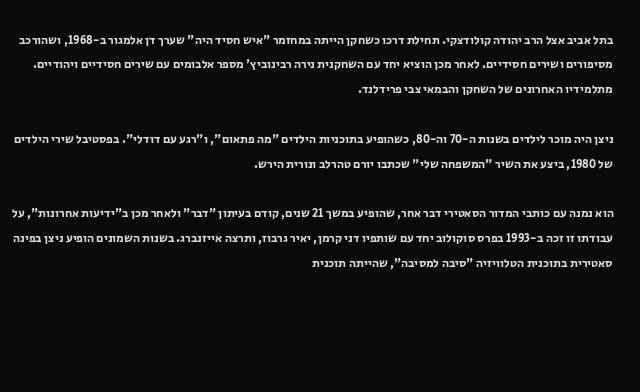בתל אביב אצל הרב יהודה קולודצקי. תחילת דרכו כשחקן הייתה במחזמר "איש חסיד היה" שערך דן אלמגור ב-1968, ושהורכב מסיפורים ושירים חסידיים. לאחר מכן הוציא יחד עם השחקנית נירה רבינוביץ' מספר אלבומים עם שירים חסידיים ויהודיים. מתלמידיו האחרונים של השחקן והבמאי צבי פרידלנד.

ניצן היה מוכר לילדים בשנות ה-70 וה-80, כשהופיע בתוכניות הילדים "מה פתאום", ו"רגע עם דודלי". בפסטיבל שירי הילדים של 1980, ביצע את השיר "המשפחה שלי" שכתבו יורם טהרלב ונורית הירש.

הוא נמנה עם כותבי המדור הסאטירי דבר אחר, שהופיע במשך 21 שנים, קודם בעיתון "דבר" ולאחר מכן ב"ידיעות אחרונות", על עבודתו זו זכה ב-1993 בפרס סוקולוב יחד עם שותפיו דני קרמן, יאיר גרבוז, ותרצה אייזנברג. בשנות השמונים הופיע ניצן בפינה סאטירית בתוכנית הטלוויזיה "סיבה למסיבה", שהייתה תוכנית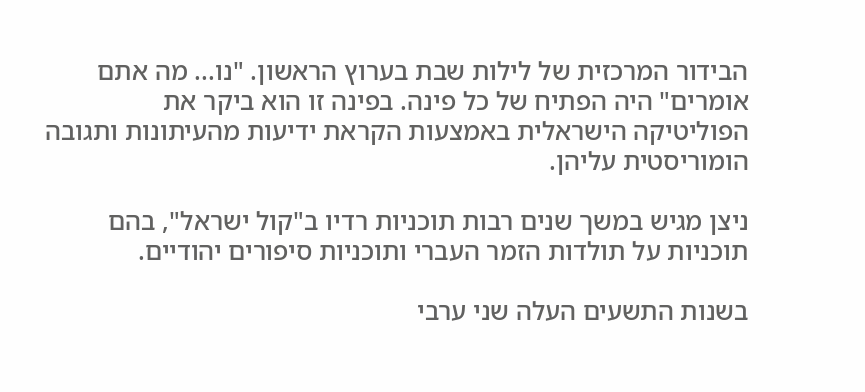הבידור המרכזית של לילות שבת בערוץ הראשון. "נו... מה אתם אומרים" היה הפתיח של כל פינה. בפינה זו הוא ביקר את הפוליטיקה הישראלית באמצעות הקראת ידיעות מהעיתונות ותגובה הומוריסטית עליהן.

ניצן מגיש במשך שנים רבות תוכניות רדיו ב"קול ישראל", בהם תוכניות על תולדות הזמר העברי ותוכניות סיפורים יהודיים.

בשנות התשעים העלה שני ערבי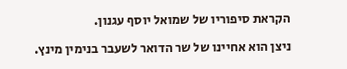הקראת סיפוריו של שמואל יוסף עגנון.

ניצן הוא אחיינו של שר הדואר לשעבר בנימין מינץ.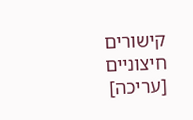קישורים חיצוניים [עריכה]